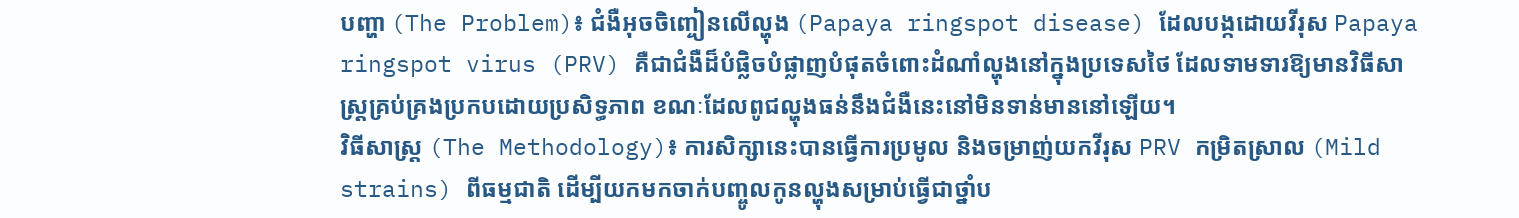បញ្ហា (The Problem)៖ ជំងឺអុចចិញ្ចៀនលើល្ហុង (Papaya ringspot disease) ដែលបង្កដោយវីរុស Papaya ringspot virus (PRV) គឺជាជំងឺដ៏បំផ្លិចបំផ្លាញបំផុតចំពោះដំណាំល្ហុងនៅក្នុងប្រទេសថៃ ដែលទាមទារឱ្យមានវិធីសាស្ត្រគ្រប់គ្រងប្រកបដោយប្រសិទ្ធភាព ខណៈដែលពូជល្ហុងធន់នឹងជំងឺនេះនៅមិនទាន់មាននៅឡើយ។
វិធីសាស្ត្រ (The Methodology)៖ ការសិក្សានេះបានធ្វើការប្រមូល និងចម្រាញ់យកវីរុស PRV កម្រិតស្រាល (Mild strains) ពីធម្មជាតិ ដើម្បីយកមកចាក់បញ្ចូលកូនល្ហុងសម្រាប់ធ្វើជាថ្នាំប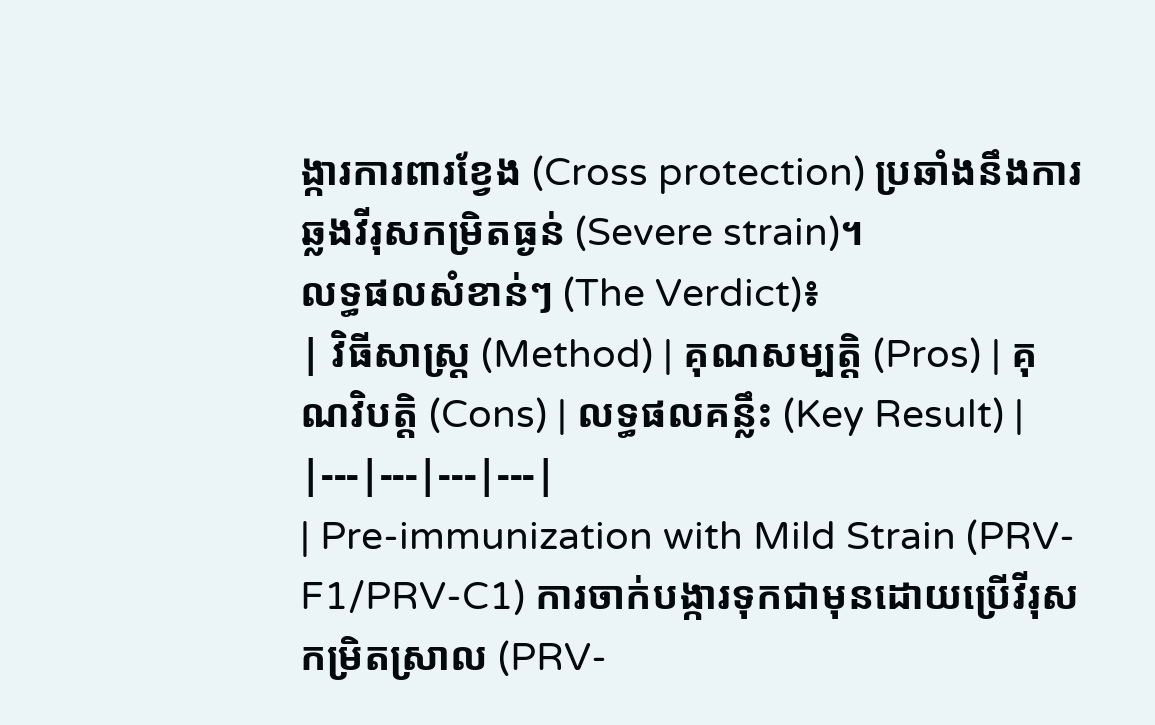ង្ការការពារខ្វែង (Cross protection) ប្រឆាំងនឹងការឆ្លងវីរុសកម្រិតធ្ងន់ (Severe strain)។
លទ្ធផលសំខាន់ៗ (The Verdict)៖
| វិធីសាស្ត្រ (Method) | គុណសម្បត្តិ (Pros) | គុណវិបត្តិ (Cons) | លទ្ធផលគន្លឹះ (Key Result) |
|---|---|---|---|
| Pre-immunization with Mild Strain (PRV-F1/PRV-C1) ការចាក់បង្ការទុកជាមុនដោយប្រើវីរុសកម្រិតស្រាល (PRV-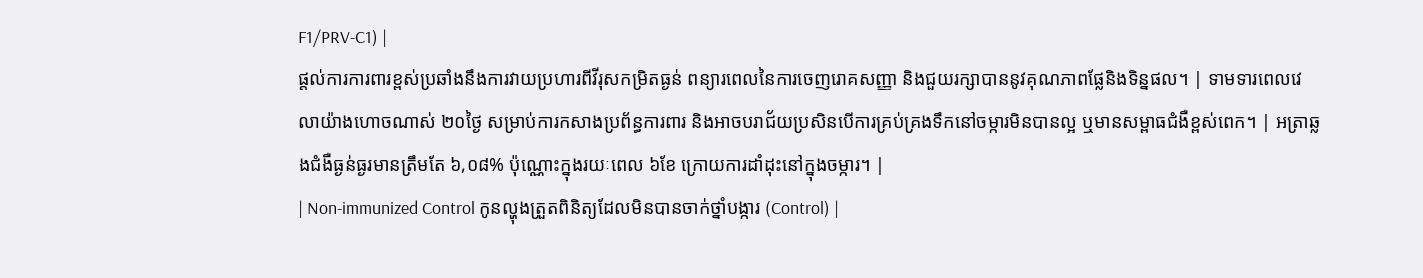F1/PRV-C1) |
ផ្តល់ការការពារខ្ពស់ប្រឆាំងនឹងការវាយប្រហារពីវីរុសកម្រិតធ្ងន់ ពន្យារពេលនៃការចេញរោគសញ្ញា និងជួយរក្សាបាននូវគុណភាពផ្លែនិងទិន្នផល។ | ទាមទារពេលវេលាយ៉ាងហោចណាស់ ២០ថ្ងៃ សម្រាប់ការកសាងប្រព័ន្ធការពារ និងអាចបរាជ័យប្រសិនបើការគ្រប់គ្រងទឹកនៅចម្ការមិនបានល្អ ឬមានសម្ពាធជំងឺខ្ពស់ពេក។ | អត្រាឆ្លងជំងឺធ្ងន់ធ្ងរមានត្រឹមតែ ៦,០៨% ប៉ុណ្ណោះក្នុងរយៈពេល ៦ខែ ក្រោយការដាំដុះនៅក្នុងចម្ការ។ |
| Non-immunized Control កូនល្ហុងត្រួតពិនិត្យដែលមិនបានចាក់ថ្នាំបង្ការ (Control) |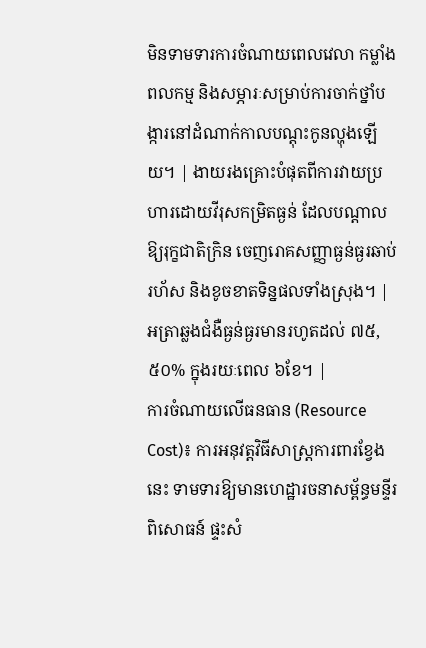មិនទាមទារការចំណាយពេលវេលា កម្លាំងពលកម្ម និងសម្ភារៈសម្រាប់ការចាក់ថ្នាំបង្ការនៅដំណាក់កាលបណ្តុះកូនល្ហុងឡើយ។ | ងាយរងគ្រោះបំផុតពីការវាយប្រហារដោយវីរុសកម្រិតធ្ងន់ ដែលបណ្តាលឱ្យរុក្ខជាតិក្រិន ចេញរោគសញ្ញាធ្ងន់ធ្ងរឆាប់រហ័ស និងខូចខាតទិន្នផលទាំងស្រុង។ | អត្រាឆ្លងជំងឺធ្ងន់ធ្ងរមានរហូតដល់ ៧៥,៥០% ក្នុងរយៈពេល ៦ខែ។ |
ការចំណាយលើធនធាន (Resource Cost)៖ ការអនុវត្តវិធីសាស្ត្រការពារខ្វែងនេះ ទាមទារឱ្យមានហេដ្ឋារចនាសម្ព័ន្ធមន្ទីរពិសោធន៍ ផ្ទះសំ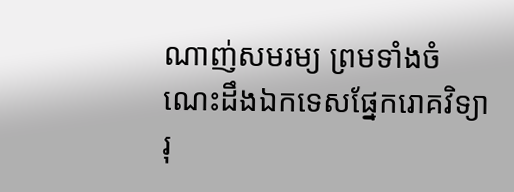ណាញ់សមរម្យ ព្រមទាំងចំណេះដឹងឯកទេសផ្នែករោគវិទ្យារុ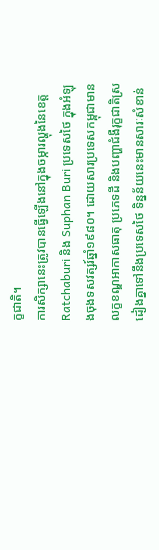ក្ខជាតិ។
ការសិក្សានេះត្រូវបានធ្វើឡើងនៅក្នុងចម្ការល្ហុងនៃខេត្ត Ratchaburi និង Suphan Buri ប្រទេសថៃ ក្នុងអំឡុងចុងទសវត្សរ៍ឆ្នាំ១៩៨០។ ដោយសារប្រទេសកម្ពុជាមានលក្ខខណ្ឌអាកាសធាតុ ប្រភេទដី និងបញ្ហាជំងឺរុក្ខជាតិស្រដៀងគ្នាទៅនឹងប្រទេសថៃ ទិន្នន័យនេះមានសារៈសំខាន់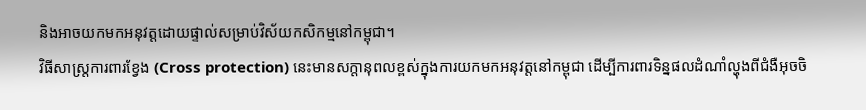និងអាចយកមកអនុវត្តដោយផ្ទាល់សម្រាប់វិស័យកសិកម្មនៅកម្ពុជា។
វិធីសាស្ត្រការពារខ្វែង (Cross protection) នេះមានសក្តានុពលខ្ពស់ក្នុងការយកមកអនុវត្តនៅកម្ពុជា ដើម្បីការពារទិន្នផលដំណាំល្ហុងពីជំងឺអុចចិ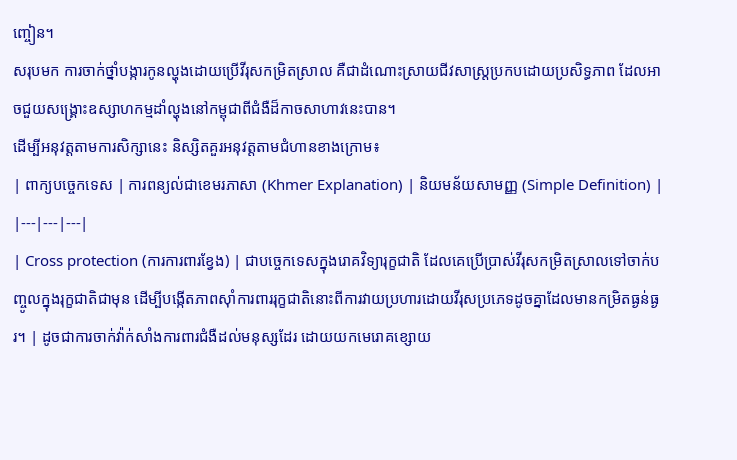ញ្ចៀន។
សរុបមក ការចាក់ថ្នាំបង្ការកូនល្ហុងដោយប្រើវីរុសកម្រិតស្រាល គឺជាដំណោះស្រាយជីវសាស្ត្រប្រកបដោយប្រសិទ្ធភាព ដែលអាចជួយសង្គ្រោះឧស្សាហកម្មដាំល្ហុងនៅកម្ពុជាពីជំងឺដ៏កាចសាហាវនេះបាន។
ដើម្បីអនុវត្តតាមការសិក្សានេះ និស្សិតគួរអនុវត្តតាមជំហានខាងក្រោម៖
| ពាក្យបច្ចេកទេស | ការពន្យល់ជាខេមរភាសា (Khmer Explanation) | និយមន័យសាមញ្ញ (Simple Definition) |
|---|---|---|
| Cross protection (ការការពារខ្វែង) | ជាបច្ចេកទេសក្នុងរោគវិទ្យារុក្ខជាតិ ដែលគេប្រើប្រាស់វីរុសកម្រិតស្រាលទៅចាក់បញ្ចូលក្នុងរុក្ខជាតិជាមុន ដើម្បីបង្កើតភាពស៊ាំការពាររុក្ខជាតិនោះពីការវាយប្រហារដោយវីរុសប្រភេទដូចគ្នាដែលមានកម្រិតធ្ងន់ធ្ងរ។ | ដូចជាការចាក់វ៉ាក់សាំងការពារជំងឺដល់មនុស្សដែរ ដោយយកមេរោគខ្សោយ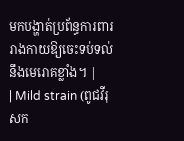មកបង្ហាត់ប្រព័ន្ធការពាររាងកាយឱ្យចេះទប់ទល់នឹងមេរោគខ្លាំង។ |
| Mild strain (ពូជវីរុសក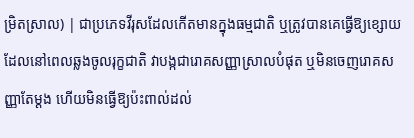ម្រិតស្រាល) | ជាប្រភេទវីរុសដែលកើតមានក្នុងធម្មជាតិ ឬត្រូវបានគេធ្វើឱ្យខ្សោយ ដែលនៅពេលឆ្លងចូលរុក្ខជាតិ វាបង្កជារោគសញ្ញាស្រាលបំផុត ឬមិនចេញរោគសញ្ញាតែម្តង ហើយមិនធ្វើឱ្យប៉ះពាល់ដល់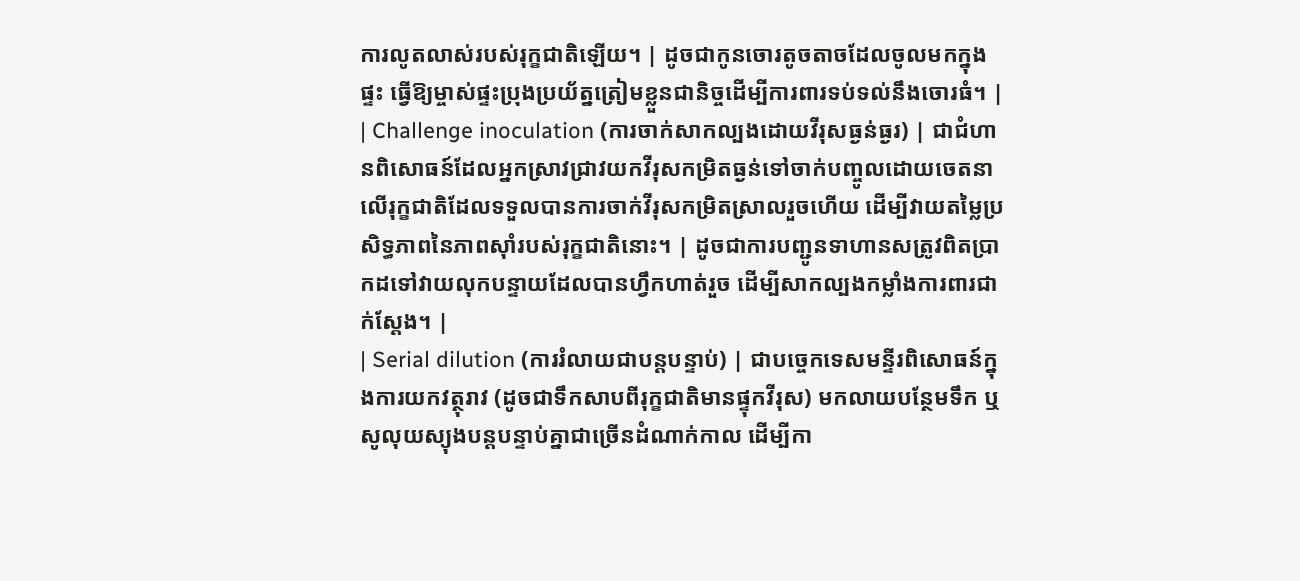ការលូតលាស់របស់រុក្ខជាតិឡើយ។ | ដូចជាកូនចោរតូចតាចដែលចូលមកក្នុងផ្ទះ ធ្វើឱ្យម្ចាស់ផ្ទះប្រុងប្រយ័ត្នត្រៀមខ្លួនជានិច្ចដើម្បីការពារទប់ទល់នឹងចោរធំ។ |
| Challenge inoculation (ការចាក់សាកល្បងដោយវីរុសធ្ងន់ធ្ងរ) | ជាជំហានពិសោធន៍ដែលអ្នកស្រាវជ្រាវយកវីរុសកម្រិតធ្ងន់ទៅចាក់បញ្ចូលដោយចេតនាលើរុក្ខជាតិដែលទទួលបានការចាក់វីរុសកម្រិតស្រាលរួចហើយ ដើម្បីវាយតម្លៃប្រសិទ្ធភាពនៃភាពស៊ាំរបស់រុក្ខជាតិនោះ។ | ដូចជាការបញ្ជូនទាហានសត្រូវពិតប្រាកដទៅវាយលុកបន្ទាយដែលបានហ្វឹកហាត់រួច ដើម្បីសាកល្បងកម្លាំងការពារជាក់ស្តែង។ |
| Serial dilution (ការរំលាយជាបន្តបន្ទាប់) | ជាបច្ចេកទេសមន្ទីរពិសោធន៍ក្នុងការយកវត្ថុរាវ (ដូចជាទឹកសាបពីរុក្ខជាតិមានផ្ទុកវីរុស) មកលាយបន្ថែមទឹក ឬសូលុយស្យុងបន្តបន្ទាប់គ្នាជាច្រើនដំណាក់កាល ដើម្បីកា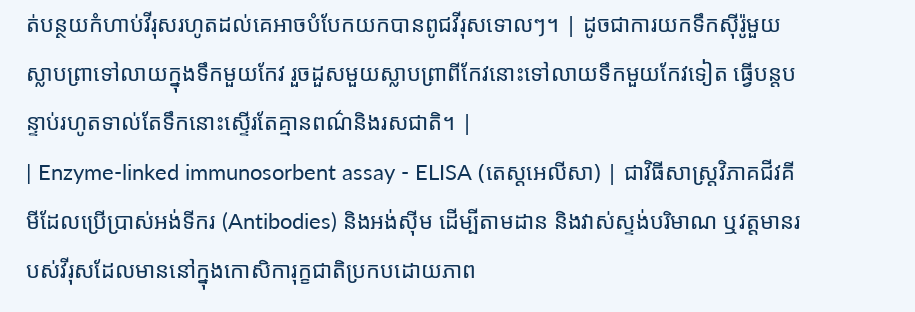ត់បន្ថយកំហាប់វីរុសរហូតដល់គេអាចបំបែកយកបានពូជវីរុសទោលៗ។ | ដូចជាការយកទឹកស៊ីរ៉ូមួយស្លាបព្រាទៅលាយក្នុងទឹកមួយកែវ រួចដួសមួយស្លាបព្រាពីកែវនោះទៅលាយទឹកមួយកែវទៀត ធ្វើបន្តបន្ទាប់រហូតទាល់តែទឹកនោះស្ទើរតែគ្មានពណ៌និងរសជាតិ។ |
| Enzyme-linked immunosorbent assay - ELISA (តេស្តអេលីសា) | ជាវិធីសាស្ត្រវិភាគជីវគីមីដែលប្រើប្រាស់អង់ទីករ (Antibodies) និងអង់ស៊ីម ដើម្បីតាមដាន និងវាស់ស្ទង់បរិមាណ ឬវត្តមានរបស់វីរុសដែលមាននៅក្នុងកោសិការុក្ខជាតិប្រកបដោយភាព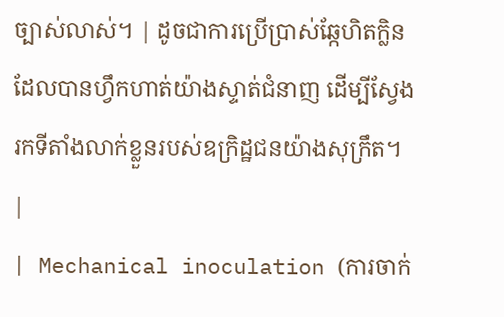ច្បាស់លាស់។ | ដូចជាការប្រើប្រាស់ឆ្កែហិតក្លិនដែលបានហ្វឹកហាត់យ៉ាងស្ទាត់ជំនាញ ដើម្បីស្វែងរកទីតាំងលាក់ខ្លួនរបស់ឧក្រិដ្ឋជនយ៉ាងសុក្រឹត។ |
| Mechanical inoculation (ការចាក់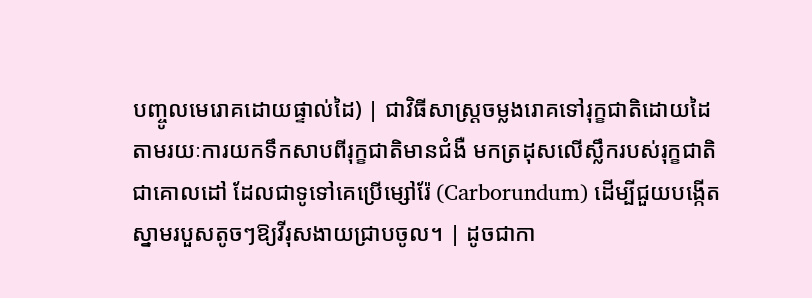បញ្ចូលមេរោគដោយផ្ទាល់ដៃ) | ជាវិធីសាស្ត្រចម្លងរោគទៅរុក្ខជាតិដោយដៃ តាមរយៈការយកទឹកសាបពីរុក្ខជាតិមានជំងឺ មកត្រដុសលើស្លឹករបស់រុក្ខជាតិជាគោលដៅ ដែលជាទូទៅគេប្រើម្សៅរ៉ែ (Carborundum) ដើម្បីជួយបង្កើតស្នាមរបួសតូចៗឱ្យវីរុសងាយជ្រាបចូល។ | ដូចជាកា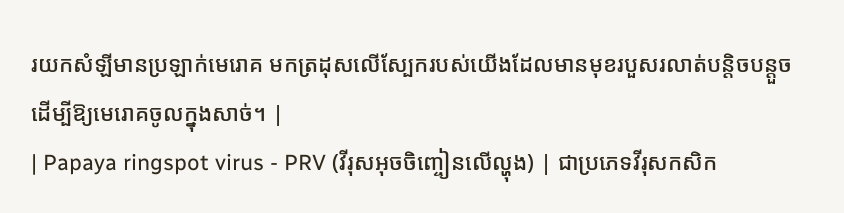រយកសំឡីមានប្រឡាក់មេរោគ មកត្រដុសលើស្បែករបស់យើងដែលមានមុខរបួសរលាត់បន្តិចបន្តួច ដើម្បីឱ្យមេរោគចូលក្នុងសាច់។ |
| Papaya ringspot virus - PRV (វីរុសអុចចិញ្ចៀនលើល្ហុង) | ជាប្រភេទវីរុសកសិក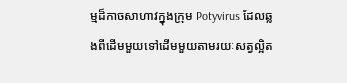ម្មដ៏កាចសាហាវក្នុងក្រុម Potyvirus ដែលឆ្លងពីដើមមួយទៅដើមមួយតាមរយៈសត្វល្អិត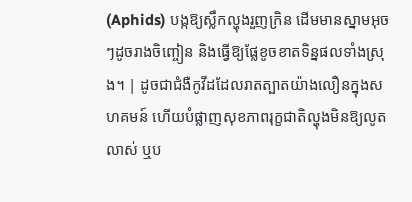(Aphids) បង្កឱ្យស្លឹកល្ហុងរួញក្រិន ដើមមានស្នាមអុចៗដូចរាងចិញ្ចៀន និងធ្វើឱ្យផ្លែខូចខាតទិន្នផលទាំងស្រុង។ | ដូចជាជំងឺកូវីដដែលរាតត្បាតយ៉ាងលឿនក្នុងសហគមន៍ ហើយបំផ្លាញសុខភាពរុក្ខជាតិល្ហុងមិនឱ្យលូតលាស់ ឬប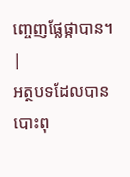ញ្ចេញផ្លែផ្កាបាន។ |
អត្ថបទដែលបានបោះពុ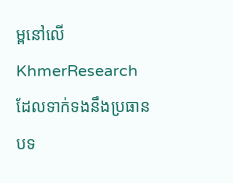ម្ពនៅលើ KhmerResearch ដែលទាក់ទងនឹងប្រធានបទ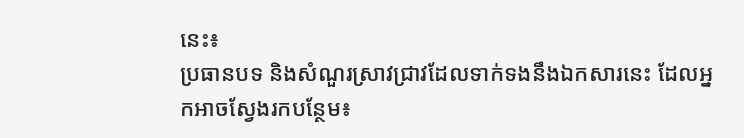នេះ៖
ប្រធានបទ និងសំណួរស្រាវជ្រាវដែលទាក់ទងនឹងឯកសារនេះ ដែលអ្នកអាចស្វែងរកបន្ថែម៖